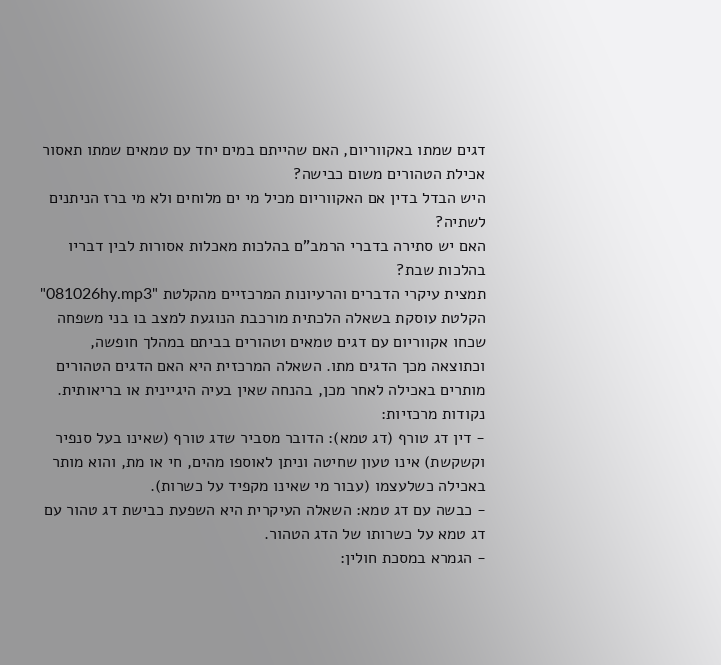דגים שמתו באקווריום, האם שהייתם במים יחד עם טמאים שמתו תאסור אכילת הטהורים משום כבישה?
היש הבדל בדין אם האקווריום מכיל מי ים מלוחים ולא מי ברז הניתנים לשתיה?
האם יש סתירה בדברי הרמב"ם בהלכות מאכלות אסורות לבין דבריו בהלכות שבת?
תמצית עיקרי הדברים והרעיונות המרכזיים מהקלטת "081026hy.mp3"
הקלטת עוסקת בשאלה הלכתית מורכבת הנוגעת למצב בו בני משפחה שכחו אקווריום עם דגים טמאים וטהורים בביתם במהלך חופשה, וכתוצאה מכך הדגים מתו. השאלה המרכזית היא האם הדגים הטהורים מותרים באכילה לאחר מכן, בהנחה שאין בעיה היגיינית או בריאותית.
נקודות מרכזיות:
- דין דג טורף (דג טמא): הדובר מסביר שדג טורף (שאינו בעל סנפיר וקשקשת) אינו טעון שחיטה וניתן לאוספו מהים, חי או מת, והוא מותר באכילה כשלעצמו (עבור מי שאינו מקפיד על כשרות).
- כבשה עם דג טמא: השאלה העיקרית היא השפעת כבישת דג טהור עם דג טמא על כשרותו של הדג הטהור.
- הגמרא במסכת חולין: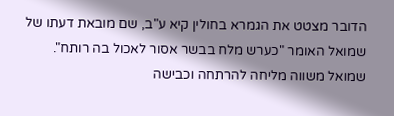הדובר מצטט את הגמרא בחולין קיא ע"ב, שם מובאת דעתו של שמואל האומר "כערש מלח בבשר אסור לאכול בה רותח". שמואל משווה מליחה להרתחה וכבישה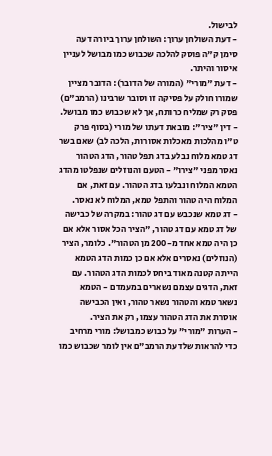לבישול.
- דעת השולחן ערוך: השולחן ערוך ביורה דעה סימן ק"ה פוסק להלכה שכבוש כמו מבושל לעניין איסור והיתר.
- דעת "מורי" (המורה של הדובר): הדובר מציין שמורו חולק על פסיקה זו וסובר שרבינו (הרמב"ם) פסק רק שמליח כרותח, אך לא שכבוש כמו מבושל.
- דין "ציר": מובאת דעתו של מורי (בסוף פרק ט"ו מהלכות מאכלות אסורות, הלכה לב) שאם בשר דג טמא מלוח נבלע בדג תפל טהור, הדג הטהור נאסר מפני "צירו" - הטעם והנוזלים שנפלטו מהדג הטמא המלוח ונבלעו בדג הטהור. עם זאת, אם המלוח היה טהור והתפל טמא, המלוח לא נאסר.
- דג טמא שנכבש עם דג טהור: במקרה של כבישה של דג טמא עם דג טהור, "הציר הכל אסור אלא אם כן היה טמא אחד מ-200 מן הטהור". כלומר, הציר (הנוזלים) נאסרים אלא אם כן כמות הדג הטמא הייתה קטנה מאוד ביחס לכמות הדג הטהור. עם זאת, הדגים עצמם נשארים במעמדם - הטמא נשאר טמא והטהור נשאר טהור, ואין הכבישה אוסרת את הדג הטהור עצמו, רק את הציר.
- הערות "מורי" על כבוש כמבושל: מורי מרחיב כדי להראות שלדעת הרמב"ם אין לומר שכבוש כמו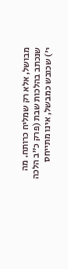מבושל, אלא רק שמליח כרותח. מה שנכתב בהלכות שבת (פרק כ"ב הלכה י') שכובש כמבשל, אינו מתייחס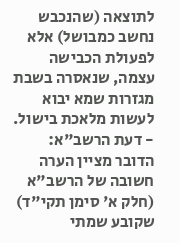לתוצאה (שהנכבש נחשב כמבושל) אלא לפעולת הכבישה עצמה, שנאסרה בשבת מגזרות שמא יבוא לעשות מלאכת בישול.
- דעת הרשב"א: הדובר מציין הערה חשובה של הרשב"א (חלק א' סימן תקי"ד) שקובע שמתי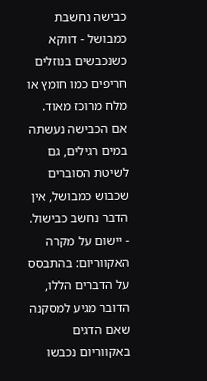כבישה נחשבת כמבושל - דווקא כשנכבשים בנוזלים חריפים כמו חומץ או מלח מרוכז מאוד. אם הכבישה נעשתה במים רגילים, גם לשיטת הסוברים שכבוש כמבושל, אין הדבר נחשב כבישול.
- יישום על מקרה האקווריום: בהתבסס על הדברים הללו, הדובר מגיע למסקנה שאם הדגים באקווריום נכבשו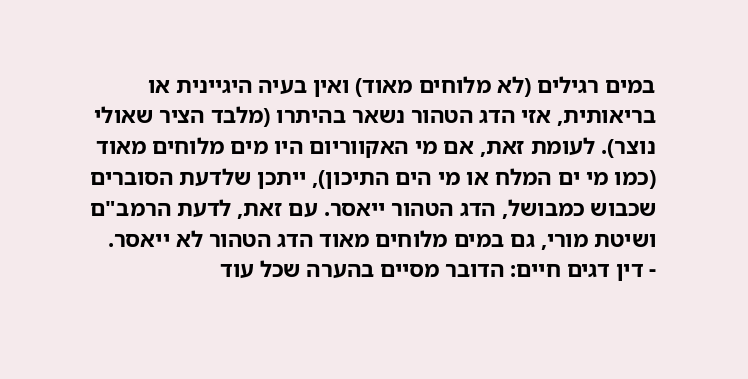במים רגילים (לא מלוחים מאוד) ואין בעיה היגיינית או בריאותית, אזי הדג הטהור נשאר בהיתרו (מלבד הציר שאולי נוצר). לעומת זאת, אם מי האקווריום היו מים מלוחים מאוד (כמו מי ים המלח או מי הים התיכון), ייתכן שלדעת הסוברים שכבוש כמבושל, הדג הטהור ייאסר. עם זאת, לדעת הרמב"ם ושיטת מורי, גם במים מלוחים מאוד הדג הטהור לא ייאסר.
- דין דגים חיים: הדובר מסיים בהערה שכל עוד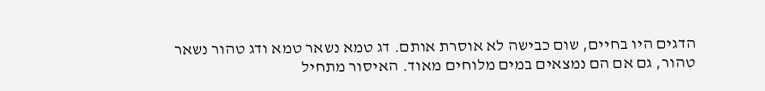הדגים היו בחיים, שום כבישה לא אוסרת אותם. דג טמא נשאר טמא ודג טהור נשאר טהור, גם אם הם נמצאים במים מלוחים מאוד. האיסור מתחיל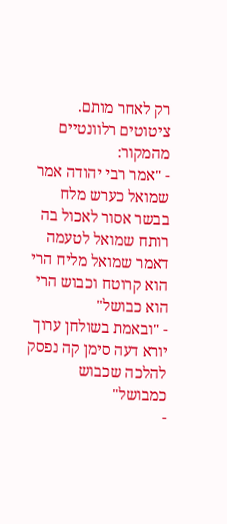רק לאחר מותם.
ציטוטים רלוונטיים מהמקור:
- "אמר רבי יהודה אמר שמואל כערש מלח בבשר אסור לאכול בה רותח שמואל לטעמה דאמר שמואל מליח הרי הוא קרוטח וכבוש הרי הוא כבושל"
- "ובאמת בשולחן ערוך יורא דעה סימן קה נפסק להלכה שכבוש כמבושל"
-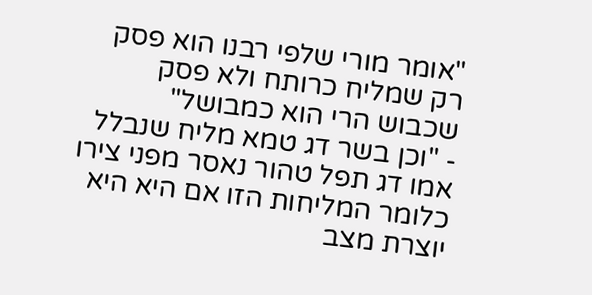"אומר מורי שלפי רבנו הוא פסק רק שמליח כרותח ולא פסק שכבוש הרי הוא כמבושל"
- "וכן בשר דג טמא מליח שנבלל אמו דג תפל טהור נאסר מפני צירו כלומר המליחות הזו אם היא היא יוצרת מצב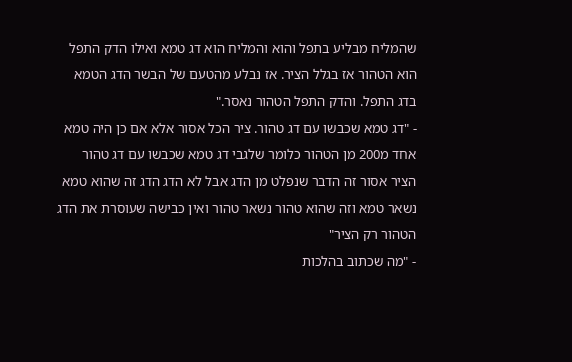שהמליח מבליע בתפל והוא והמליח הוא דג טמא ואילו הדק התפל הוא הטהור אז בגלל הציר. אז נבלע מהטעם של הבשר הדג הטמא בדג התפל. והדק התפל הטהור נאסר."
- "דג טמא שכבשו עם דג טהור. ציר הכל אסור אלא אם כן היה טמא אחד מ200 מן הטהור כלומר שלגבי דג טמא שכבשו עם דג טהור הציר אסור זה הדבר שנפלט מן הדג אבל לא הדג הדג זה שהוא טמא נשאר טמא וזה שהוא טהור נשאר טהור ואין כבישה שעוסרת את הדג הטהור רק הציר"
- "מה שכתוב בהלכות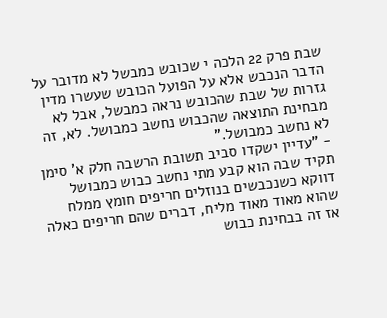שבת פרק 22 הלכה י שכובש כמבשל לא מדובר על הדבר הנכבש אלא על הפועל הכובש שעשרו מדין גזרות של שבת שהכובש נראה כמבשל, אבל לא מבחינת התוצאה שהכבוש נחשב כמבושל. לא, זה לא נחשב כמבושל."
- "עדיין ישקדו סביב תשובת הרשבה חלק א' סימן תקיד שבה הוא קבע מתי נחשב כבוש כמבושל דווקא כשנכבשים בנוזלים חריפים חומץ ממלח שהוא מאוד מאוד מליח, דברים שהם חריפים כאלה אז זה בבחינת כבוש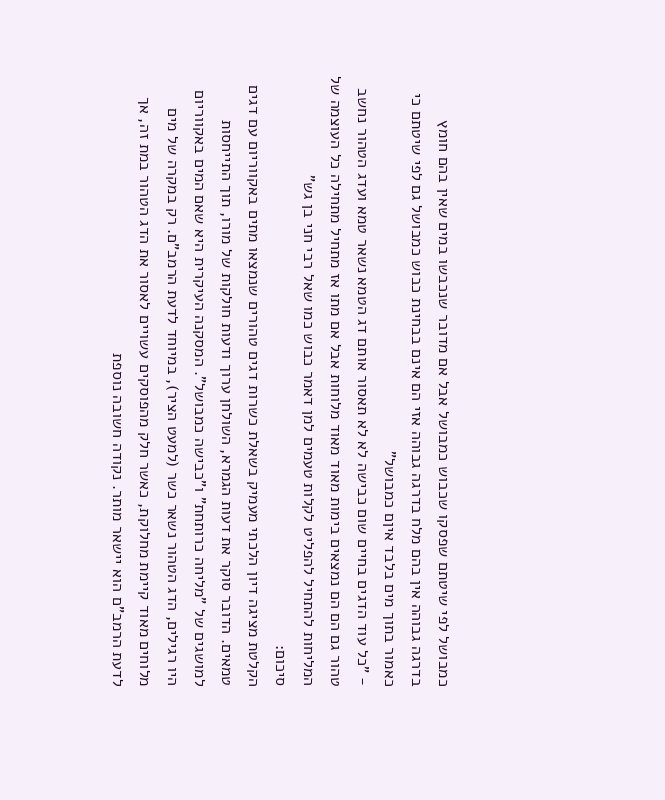כמבושל לפי שיטתם שפסקו שכבוש כמבושל אבל אם מדובר שנכבשו במים שאין בהם חומץ בדרגה גבוהה אין בהם מלח בדרגה גבוהה אזי הם אינם בבחינת כבוש כמבושל גם לפי שיטתם כי כאמור בתוך מים בלבד איןם כמבושל"
- "כל עוד הדגים בחיים שום כבישה לא לא תאסור אותם דג הטמא נשאר טמא ועדג הטהור נחשב טהור גם הם הם נמצאים בימות מאוד מאוד מלוחות אבל אם מתו אז מתחיל מתחילה כל העוצמה של המליחות להתחיל להפליט לקלות טעמים למן דאמר כבוש כמו שאל רבי חני בן גש"
סיכום:
הקלטת מציגה דיון הלכתי מעמיק בשאלת כשרות דגים טהורים שנמצאו מתים באקווריום עם דגים טמאים. הדובר סוקר את דעות הגמרא, השולחן ערוך ודעות חולקות של מורו, תוך התייחסות למושגים של "מליחה כרותחת" ו"כבישה כמבושל". המסקנה העיקרית היא שאם המים באקווריום היו רגילים, הדג הטהור נשאר כשר (למעט הציר), במיוחד לדעת הרמב"ם. רק במקרה של מים מלוחים מאוד קיימת מחלוקת, כאשר חלק מהפוסקים עשויים לאסור את הדג הטהור במת זה, אך לדעת הרמב"ם הוא יישאר מותר. נקודה חשובה נוספת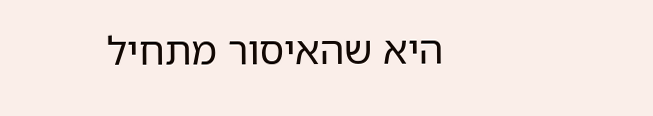היא שהאיסור מתחיל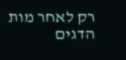רק לאחר מות הדגים